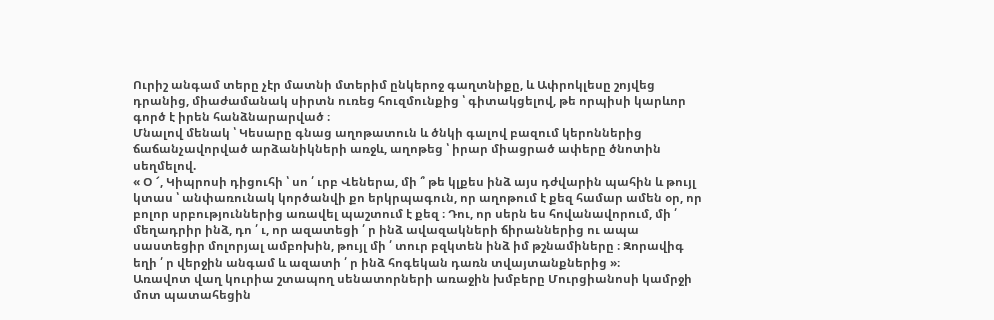Ուրիշ անգամ տերը չէր մատնի մտերիմ ընկերոջ գաղտնիքը, և Ափրոկլեսը շոյվեց դրանից, միաժամանակ սիրտն ուռեց հուզմունքից ՝ գիտակցելով, թե որպիսի կարևոր գործ է իրեն հանձնարարված ։
Մնալով մենակ ՝ Կեսարը գնաց աղոթատուն և ծնկի գալով բազում կերոններից ճաճանչավորված արձանիկների առջև, աղոթեց ՝ իրար միացրած ափերը ծնոտին սեղմելով.
« Օ ՜, Կիպրոսի դիցուհի ՝ սո ՛ ւրբ Վեներա, մի ՞ թե կլքես ինձ այս դժվարին պահին և թույլ կտաս ՝ անփառունակ կործանվի քո երկրպագուն, որ աղոթում է քեզ համար ամեն օր, որ բոլոր սրբություններից առավել պաշտում է քեզ ։ Դու, որ սերն ես հովանավորում, մի ՛ մեղադրիր ինձ, դո ՛ ւ, որ ազատեցի ՛ ր ինձ ավազակների ճիրաններից ու ապա սաստեցիր մոլորյալ ամբոխին, թույլ մի ՛ տուր բզկտեն ինձ իմ թշնամիները ։ Զորավիգ եղի ՛ ր վերջին անգամ և ազատի ՛ ր ինձ հոգեկան դառն տվայտանքներից »։
Առավոտ վաղ կուրիա շտապող սենատորների առաջին խմբերը Մուրցիանոսի կամրջի մոտ պատահեցին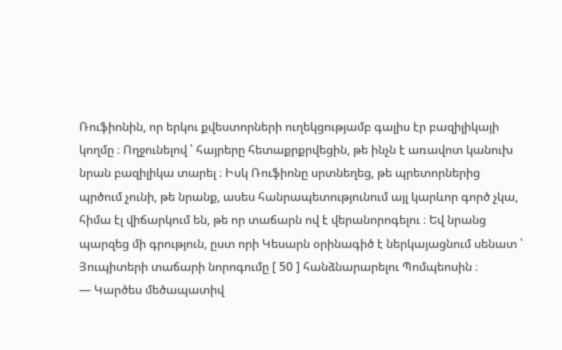Ռուֆիոնին, որ երկու քվեստորների ուղեկցությամբ գալիս էր բազիլիկայի կողմը ։ Ողջունելով ՝ հայրերը հետաքրքրվեցին, թե ինչն է առավոտ կանուխ նրան բազիլիկա տարել ։ Իսկ Ռուֆիոնը սրտնեղեց, թե պրետորներից պրծում չունի, թե նրանք, ասես հանրապետությունում այլ կարևոր գործ չկա, հիմա էլ վիճարկում են, թե որ տաճարն ով է վերանորոգելու ։ Եվ նրանց պարզեց մի գրություն, ըստ որի Կեսարն օրինագիծ է ներկայացնում սենատ ՝ Յուպիտերի տաճարի նորոգումը [ 50 ] հանձնարարելու Պոմպեոսին ։
— Կարծես մեծապատիվ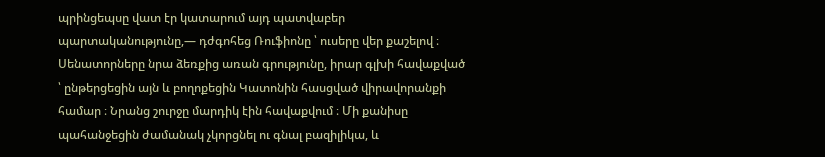պրինցեպսը վատ էր կատարում այդ պատվաբեր պարտականությունը,— դժգոհեց Ռուֆիոնը ՝ ուսերը վեր քաշելով ։
Սենատորները նրա ձեռքից առան գրությունը, իրար գլխի հավաքված ՝ ընթերցեցին այն և բողոքեցին Կատոնին հասցված վիրավորանքի համար ։ Նրանց շուրջը մարդիկ էին հավաքվում ։ Մի քանիսը պահանջեցին ժամանակ չկորցնել ու գնալ բազիլիկա, և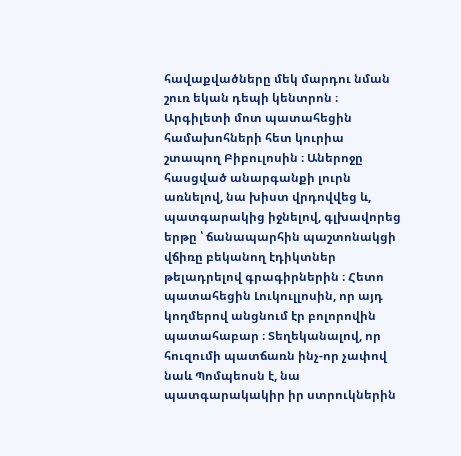հավաքվածները մեկ մարդու նման շուռ եկան դեպի կենտրոն ։ Արգիլետի մոտ պատահեցին համախոհների հետ կուրիա շտապող Բիբուլոսին ։ Աներոջը հասցված անարգանքի լուրն առնելով, նա խիստ վրդովվեց և, պատգարակից իջնելով, գլխավորեց երթը ՝ ճանապարհին պաշտոնակցի վճիռը բեկանող էդիկտներ թելադրելով գրագիրներին ։ Հետո պատահեցին Լուկուլլոսին, որ այդ կողմերով անցնում էր բոլորովին պատահաբար ։ Տեղեկանալով, որ հուզումի պատճառն ինչ-որ չափով նաև Պոմպեոսն է, նա պատգարակակիր իր ստրուկներին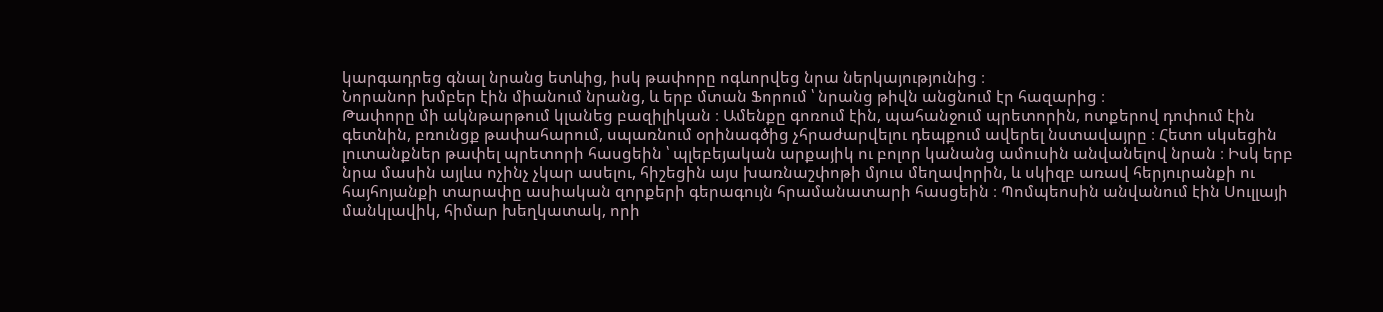կարգադրեց գնալ նրանց ետևից, իսկ թափորը ոգևորվեց նրա ներկայությունից ։
Նորանոր խմբեր էին միանում նրանց, և երբ մտան Ֆորում ՝ նրանց թիվն անցնում էր հազարից ։
Թափորը մի ակնթարթում կլանեց բազիլիկան ։ Ամենքը գոռում էին, պահանջում պրետորին, ոտքերով դոփում էին գետնին, բռունցք թափահարում, սպառնում օրինագծից չհրաժարվելու դեպքում ավերել նստավայրը ։ Հետո սկսեցին լուտանքներ թափել պրետորի հասցեին ՝ պլեբեյական արքայիկ ու բոլոր կանանց ամուսին անվանելով նրան ։ Իսկ երբ նրա մասին այլևս ոչինչ չկար ասելու, հիշեցին այս խառնաշփոթի մյուս մեղավորին, և սկիզբ առավ հերյուրանքի ու հայհոյանքի տարափը ասիական զորքերի գերագույն հրամանատարի հասցեին ։ Պոմպեոսին անվանում էին Սուլլայի մանկլավիկ, հիմար խեղկատակ, որի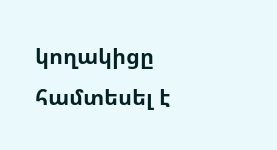կողակիցը համտեսել է